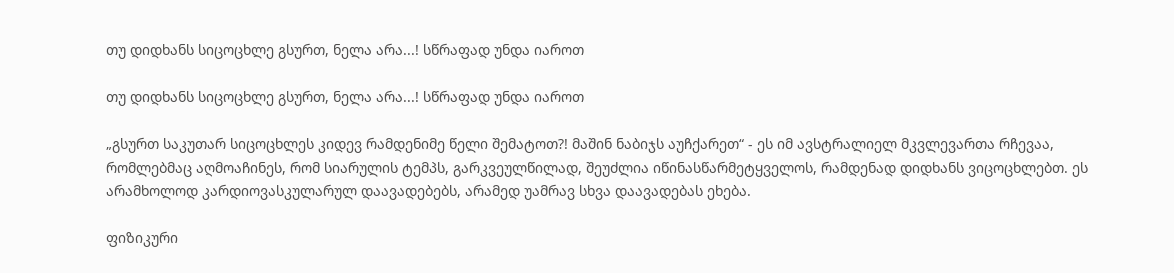თუ დიდხანს სიცოცხლე გსურთ, ნელა არა...! სწრაფად უნდა იაროთ

თუ დიდხანს სიცოცხლე გსურთ, ნელა არა...! სწრაფად უნდა იაროთ

„გსურთ საკუთარ სიცოცხლეს კიდევ რამდენიმე წელი შემატოთ?! მაშინ ნაბიჯს აუჩქარეთ“ - ეს იმ ავსტრალიელ მკვლევართა რჩევაა, რომლებმაც აღმოაჩინეს, რომ სიარულის ტემპს, გარკვეულწილად, შეუძლია იწინასწარმეტყველოს, რამდენად დიდხანს ვიცოცხლებთ. ეს არამხოლოდ კარდიოვასკულარულ დაავადებებს, არამედ უამრავ სხვა დაავადებას ეხება.

ფიზიკური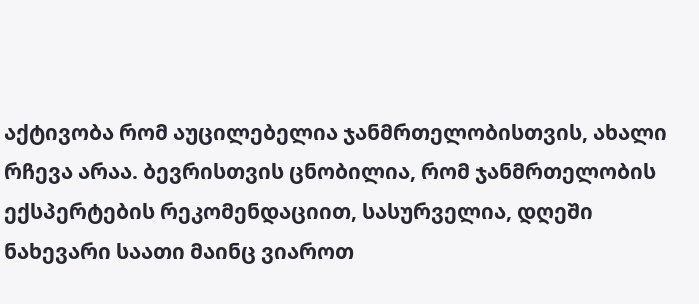აქტივობა რომ აუცილებელია ჯანმრთელობისთვის, ახალი რჩევა არაა. ბევრისთვის ცნობილია, რომ ჯანმრთელობის ექსპერტების რეკომენდაციით, სასურველია, დღეში ნახევარი საათი მაინც ვიაროთ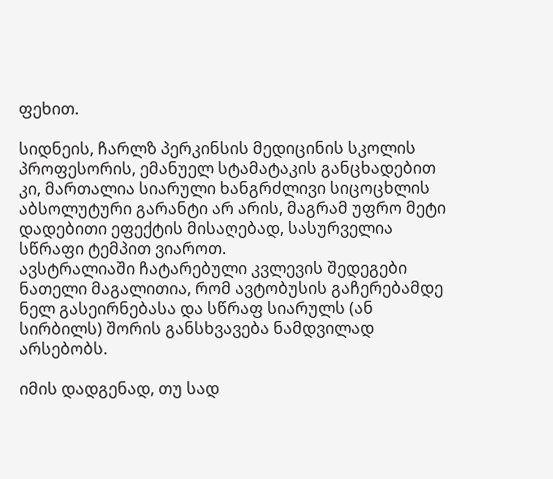ფეხით.

სიდნეის, ჩარლზ პერკინსის მედიცინის სკოლის პროფესორის, ემანუელ სტამატაკის განცხადებით კი, მართალია სიარული ხანგრძლივი სიცოცხლის აბსოლუტური გარანტი არ არის, მაგრამ უფრო მეტი დადებითი ეფექტის მისაღებად, სასურველია სწრაფი ტემპით ვიაროთ.
ავსტრალიაში ჩატარებული კვლევის შედეგები ნათელი მაგალითია, რომ ავტობუსის გაჩერებამდე ნელ გასეირნებასა და სწრაფ სიარულს (ან სირბილს) შორის განსხვავება ნამდვილად არსებობს.

იმის დადგენად, თუ სად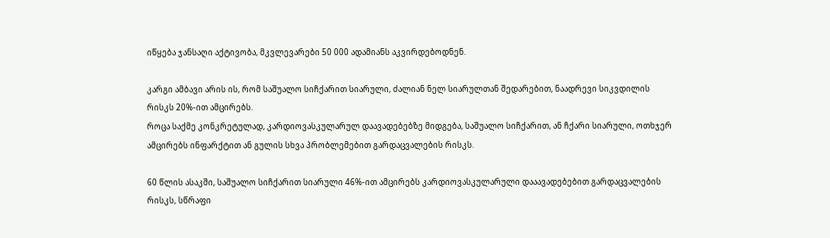იწყება ჯანსაღი აქტივობა, მკვლევარები 50 000 ადამიანს აკვირდებოდნენ.

კარგი ამბავი არის ის, რომ საშუალო სიჩქარით სიარული, ძალიან ნელ სიარულთან შედარებით, ნაადრევი სიკვდილის რისკს 20%-ით ამცირებს.
როცა საქმე კონკრეტულად, კარდიოვასკულარულ დაავადებებზე მიდგება, საშუალო სიჩქარით, ან ჩქარი სიარული, ოთხჯერ ამცირებს ინფარქტით ან გულის სხვა პრობლემებით გარდაცვალების რისკს.

60 წლის ასაკში, საშუალო სიჩქარით სიარული 46%-ით ამცირებს კარდიოვასკულარული დააავადებებით გარდაცვალების რისკს, სწრაფი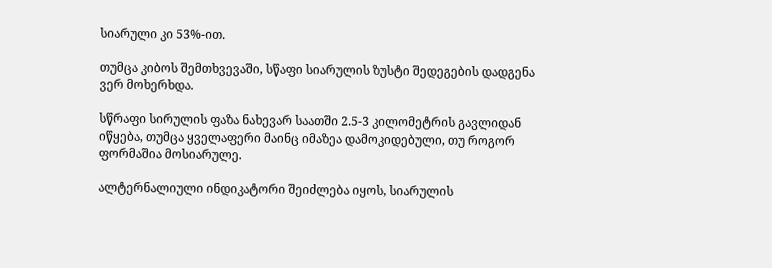სიარული კი 53%-ით.

თუმცა კიბოს შემთხვევაში, სწაფი სიარულის ზუსტი შედეგების დადგენა ვერ მოხერხდა.

სწრაფი სირულის ფაზა ნახევარ საათში 2.5-3 კილომეტრის გავლიდან იწყება, თუმცა ყველაფერი მაინც იმაზეა დამოკიდებული, თუ როგორ ფორმაშია მოსიარულე.

ალტერნალიული ინდიკატორი შეიძლება იყოს, სიარულის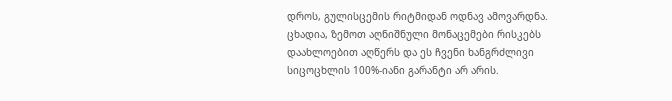დროს, გულისცემის რიტმიდან ოდნავ ამოვარდნა.
ცხადია, ზემოთ აღნიშნული მონაცემები რისკებს დაახლოებით აღწერს და ეს ჩვენი ხანგრძლივი სიცოცხლის 100%-იანი გარანტი არ არის.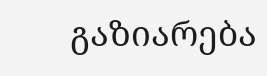გაზიარება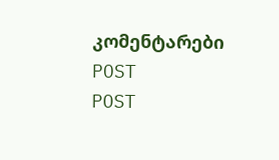კომენტარები
POST
POST